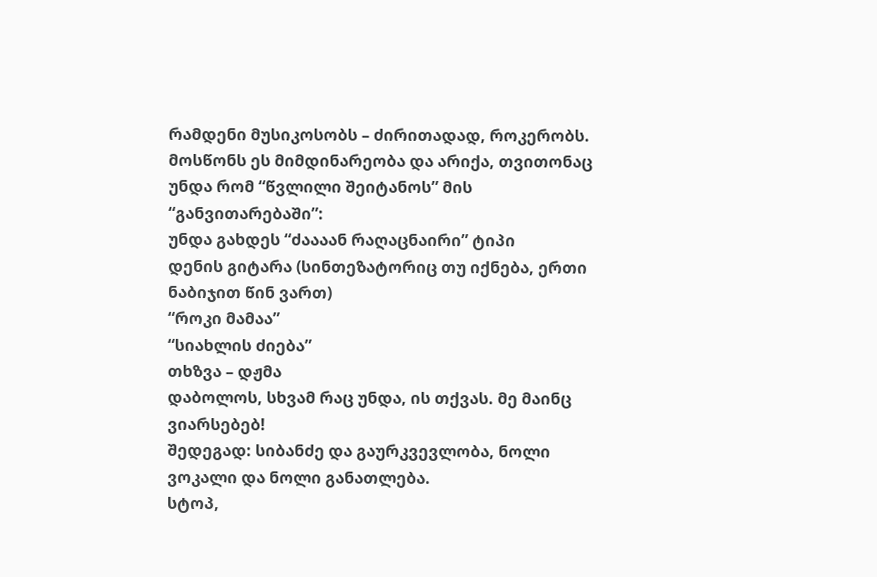რამდენი მუსიკოსობს – ძირითადად, როკერობს.
მოსწონს ეს მიმდინარეობა და არიქა, თვითონაც უნდა რომ “წვლილი შეიტანოს” მის “განვითარებაში”:
უნდა გახდეს “ძაააან რაღაცნაირი” ტიპი
დენის გიტარა (სინთეზატორიც თუ იქნება, ერთი ნაბიჯით წინ ვართ)
“როკი მამაა”
“სიახლის ძიება”
თხზვა – დჟმა
დაბოლოს, სხვამ რაც უნდა, ის თქვას. მე მაინც ვიარსებებ!
შედეგად: სიბანძე და გაურკვევლობა, ნოლი ვოკალი და ნოლი განათლება.
სტოპ,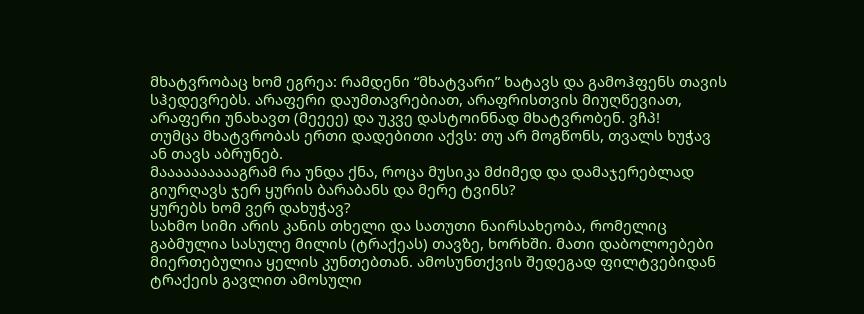მხატვრობაც ხომ ეგრეა: რამდენი “მხატვარი” ხატავს და გამოჰფენს თავის სჰედევრებს. არაფერი დაუმთავრებიათ, არაფრისთვის მიუღწევიათ, არაფერი უნახავთ (მეეეე) და უკვე დასტოინნად მხატვრობენ. ვჩპ!
თუმცა მხატვრობას ერთი დადებითი აქვს: თუ არ მოგწონს, თვალს ხუჭავ ან თავს აბრუნებ.
მააააააააააგრამ რა უნდა ქნა, როცა მუსიკა მძიმედ და დამაჯერებლად გიურღავს ჯერ ყურის ბარაბანს და მერე ტვინს?
ყურებს ხომ ვერ დახუჭავ?
სახმო სიმი არის კანის თხელი და სათუთი ნაირსახეობა, რომელიც გაბმულია სასულე მილის (ტრაქეას) თავზე, ხორხში. მათი დაბოლოებები მიერთებულია ყელის კუნთებთან. ამოსუნთქვის შედეგად ფილტვებიდან ტრაქეის გავლით ამოსული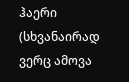ჰაერი (სხვანაირად ვერც ამოვა